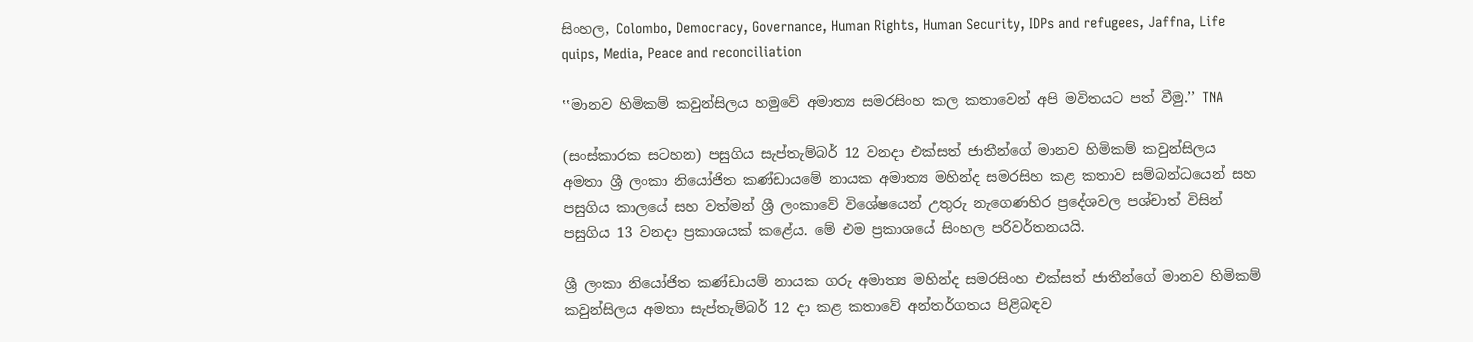සිංහල, Colombo, Democracy, Governance, Human Rights, Human Security, IDPs and refugees, Jaffna, Life quips, Media, Peace and reconciliation

‛‛මානව හිමිකම් කවුන්සිලය හමුවේ අමාත්‍ය සමරසිංහ කල කතාවෙන් අපි මවිතයට පත් වීමු.’’ TNA

(සංස්කාරක සටහන) පසුගිය සැප්තැම්බර් 12 වනදා එක්සත් ජාතීන්ගේ මානව හිමිකම් කවුන්සිලය අමතා ශ්‍රී ලංකා නියෝජිත කණ්ඩායමේ නායක අමාත්‍ය මහින්ද සමරසිහ කළ කතාව සම්බන්ධයෙන් සහ පසුගිය කාලයේ සහ වත්මන් ශ්‍රී ලංකාවේ විශේෂයෙන් උතුරු නැගෙණහිර ප්‍රදේශවල පශ්චාත් විසින් පසුගිය 13 වනදා ප්‍රකාශයක් කළේය. මේ එම ප්‍රකාශයේ සිංහල පරිවර්තනයයි.

ශ්‍රී ලංකා නියෝජිත කණ්ඩායම් නායක ගරු අමාත්‍ය මහින්ද සමරසිංහ එක්සත් ජාතීන්ගේ මානව හිමිකම් කවුන්සිලය අමතා සැප්තැම්බර් 12 දා කළ කතාවේ අන්තර්ගතය පිළිබඳව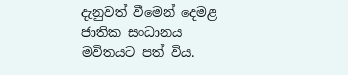දැනුවත් වීමෙන් දෙමළ ජාතික සංධානය මවිතයට පත් විය.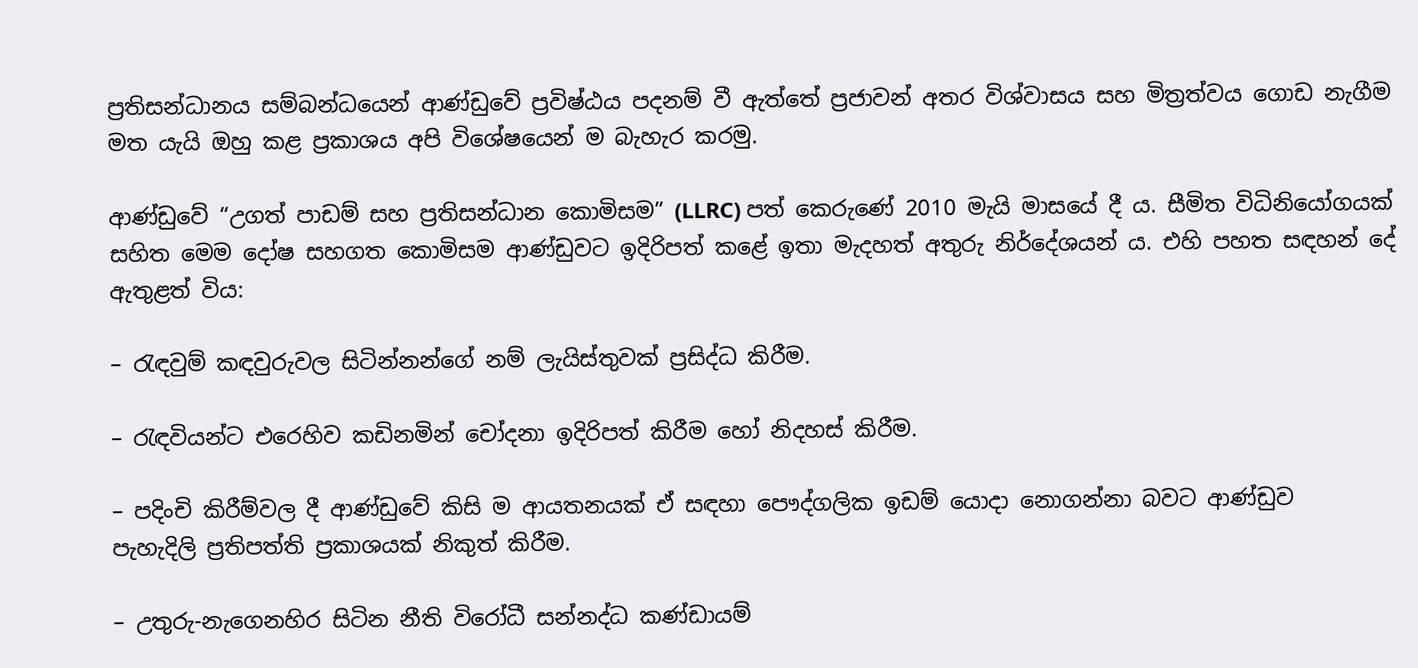ප්‍රතිසන්ධානය සම්බන්ධයෙන් ආණ්ඩුවේ ප්‍රවිෂ්ඨය පදනම් වී ඇත්තේ ප්‍රජාවන් අතර විශ්වාසය සහ මිත්‍රත්වය ගොඩ නැගීම මත යැයි ඔහු කළ ප්‍රකාශය අපි විශේෂයෙන් ම බැහැර කරමු.

ආණ්ඩුවේ “උගත් පාඩම් සහ ප්‍රතිසන්ධාන කොමිසම” (LLRC) පත් කෙරුණේ 2010 මැයි මාසයේ දී ය. සීමිත විධිනියෝගයක් සහිත මෙම දෝෂ සහගත කොමිසම ආණ්ඩුවට ඉදිරිපත් කළේ ඉතා මැදහත් අතුරු නිර්දේශයන් ය. එහි පහත සඳහන් දේ ඇතුළත් විය:

– රැඳවුම් කඳවුරුවල සිටින්නන්ගේ නම් ලැයිස්තුවක් ප්‍රසිද්ධ කිරීම.

– රැඳවියන්ට එරෙහිව කඩිනමින් චෝදනා ඉදිරිපත් කිරීම හෝ නිදහස් කිරීම.

– පදිංචි කිරීම්වල දී ආණ්ඩුවේ කිසි ම ආයතනයක් ඒ සඳහා පෞද්ගලික ඉඩම් යොදා නොගන්නා බවට ආණ්ඩුව
පැහැදිලි ප්‍රතිපත්ති ප්‍රකාශයක් නිකුත් කිරීම.

– උතුරු-නැගෙනහිර සිටින නීති විරෝධී සන්නද්ධ කණ්ඩායම්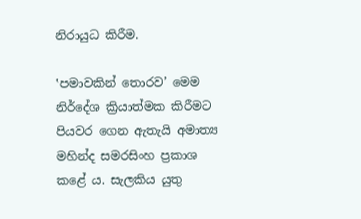නිරායුධ කිරීම.

‛පමාවකින් තොරව’ මෙම නිර්දේශ ක්‍රියාත්මක කිරීමට පියවර ගෙන ඇතැයි අමාත්‍ය මහින්ද සමරසිංහ ප්‍රකාශ කළේ ය. සැලකිය යුතු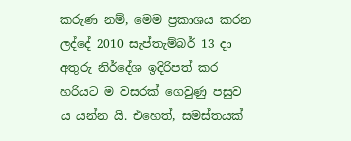කරුණ නම්, මෙම ප්‍රකාශය කරන ලද්දේ 2010 සැප්තැම්බර් 13 දා අතුරු නිර්දේශ ඉදිරිපත් කර හරියට ම වසරක් ගෙවුණු පසුව ය යන්න යි. එහෙත්, සමස්තයක්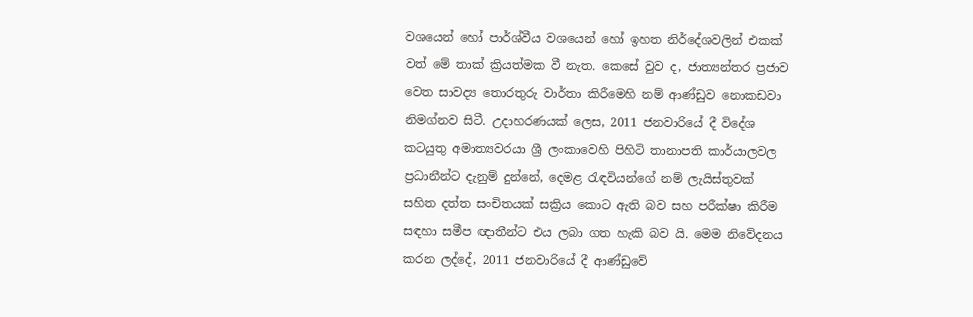වශයෙන් හෝ පාර්ශ්වීය වශයෙන් හෝ ඉහත නිර්දේශවලින් එකක් වත් මේ තාක් ක්‍රියත්මක වී නැත. කෙසේ වුව ද, ජාත්‍යන්තර ප්‍රජාව වෙත සාවද්‍ය තොරතුරු වාර්තා කිරීමෙහි නම් ආණ්ඩුව නොකඩවා නිමග්නව සිටී. උදාහරණයක් ලෙස, 2011 ජනවාරියේ දී විදේශ කටයුතු අමාත්‍යවරයා ශ්‍රී ලංකාවෙහි පිහිටි තානාපති කාර්යාලවල ප්‍රධානීන්ට දැනුම් දුන්නේ, දෙමළ රැඳවියන්ගේ නම් ලැයිස්තුවක් සහිත දත්ත සංචිතයක් සක්‍රිය කොට ඇති බව සහ පරීක්ෂා කිරීම සඳහා සමීප ඥාතීන්ට එය ලබා ගත හැකි බව යි. මෙම නිවේදනය කරන ලද්දේ, 2011 ජනවාරියේ දී ආණ්ඩුවේ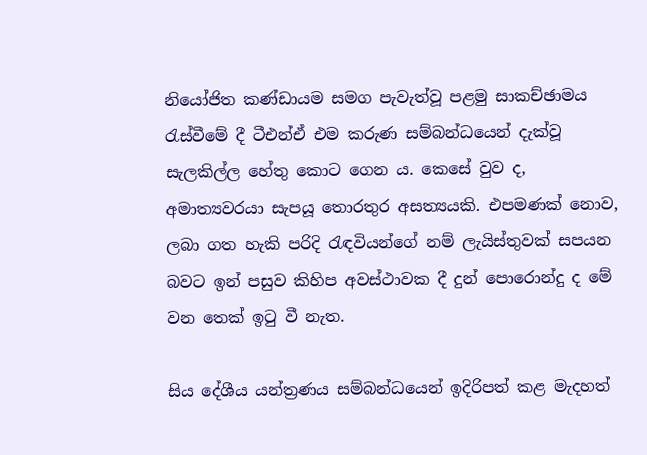නියෝජිත කණ්ඩායම සමග පැවැත්වූ පළමු සාකච්ඡාමය රැස්වීමේ දී ටීඑන්ඒ එම කරුණ සම්බන්ධයෙන් දැක්වූ සැලකිල්ල හේතු කොට ගෙන ය. කෙසේ වුව ද, අමාත්‍යවරයා සැපයූ තොරතුර අසත්‍යයකි. එපමණක් නොව, ලබා ගත හැකි පරිදි රැඳවියන්ගේ නම් ලැයිස්තුවක් සපයන බවට ඉන් පසුව කිහිප අවස්ථාවක දී දුන් පොරොන්දු ද මේ වන තෙක් ඉටු වී නැත.

සිය දේශීය යන්ත්‍රණය සම්බන්ධයෙන් ඉදිරිපත් කළ මැදහත්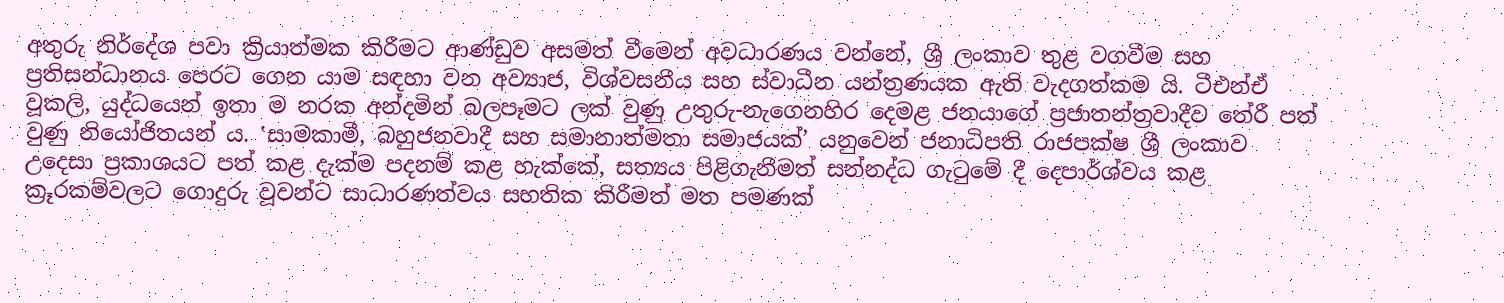අතුරු නිර්දේශ පවා ක්‍රියාත්මක කිරීමට ආණ්ඩුව අසමත් වීමෙන් අවධාරණය වන්නේ, ශ්‍රී ලංකාව තුළ වගවීම සහ ප්‍රතිසන්ධානය පෙරට ගෙන යාම සඳහා වන අව්‍යාජ, විශ්වසනීය සහ ස්වාධීන යන්ත්‍රණයක ඇති වැදගත්කම යි. ටීඑන්ඒ වූකලි, යුද්ධයෙන් ඉතා ම නරක අන්දමින් බලපෑමට ලක් වුණු උතුරු-නැගෙනහිර දෙමළ ජනයාගේ ප්‍රජාතන්ත්‍රවාදීව තේරී පත් වුණු නියෝජිතයන් ය. ‛සාමකාමී, බහුජනවාදී සහ සමානාත්මතා සමාජයක්’ යනුවෙන් ජනාධිපති රාජපක්ෂ ශ්‍රී ලංකාව උදෙසා ප්‍රකාශයට පත් කළ දැක්ම පදනම් කළ හැක්කේ, සත්‍යය පිළිගැනීමත් සන්නද්ධ ගැටුමේ දී දෙපාර්ශ්වය කළ ක්‍රූරකම්වලට ගොදුරු වූවන්ට සාධාරණත්වය සහතික කිරීමත් මත පමණක්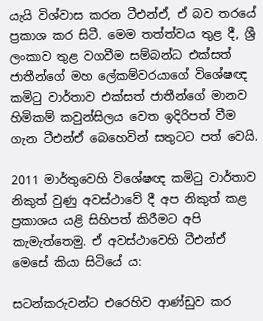යැයි විශ්වාස කරන ටීඑන්ඒ, ඒ බව තරයේ ප්‍රකාශ කර සිටී. මෙම තත්ත්වය තුළ දී, ශ්‍රී ලංකාව තුළ වගවීම සම්බන්ධ එක්සත් ජාතීන්ගේ මහ ලේකම්වරයාගේ විශේෂඥ කමිටු වාර්තාව එක්සත් ජාතීන්ගේ මානව හිමිකම් කවුන්සිලය වෙත ඉදිරිපත් වීම ගැන ටීඑන්ඒ බෙහෙවින් සතුටට පත් වෙයි.

2011 මාර්තුවෙහි විශේෂඥ කමිටු වාර්තාව නිකුත් වුණු අවස්ථාවේ දී අප නිකුත් කළ ප්‍රකාශය යළි සිහිපත් කිරීමට අපි කැමැත්තෙමු. ඒ අවස්ථාවෙහි ටීඑන්ඒ මෙසේ කියා සිටියේ ය:

සටන්කරුවන්ට එරෙහිව ආණ්ඩුව කර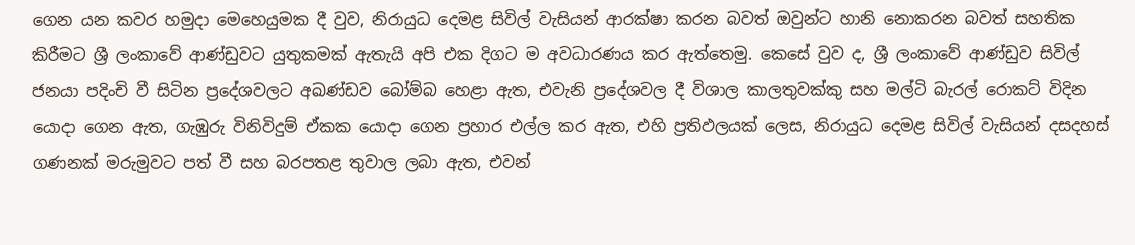ගෙන යන කවර හමුදා මෙහෙයුමක දී වුව, නිරායුධ දෙමළ සිවිල් වැසියන් ආරක්ෂා කරන බවත් ඔවුන්ට හානි නොකරන බවත් සහතික කිරීමට ශ්‍රී ලංකාවේ ආණ්ඩුවට යුතුකමක් ඇතැයි අපි එක දිගට ම අවධාරණය කර ඇත්තෙමු. කෙසේ වුව ද, ශ්‍රී ලංකාවේ ආණ්ඩුව සිවිල් ජනයා පදිංචි වී සිටින ප්‍රදේශවලට අඛණ්ඩව බෝම්බ හෙළා ඇත, එවැනි ප්‍රදේශවල දී විශාල කාලතුවක්කු සහ මල්ටි බැරල් රොකට් විදින යොදා ගෙන ඇත, ගැඹුරු විනිවිදුම් ඒකක යොදා ගෙන ප්‍රහාර එල්ල කර ඇත, එහි ප්‍රතිඵලයක් ලෙස, නිරායුධ දෙමළ සිවිල් වැසියන් දසදහස් ගණනක් මරුමුවට පත් වී සහ බරපතළ තුවාල ලබා ඇත, එවන්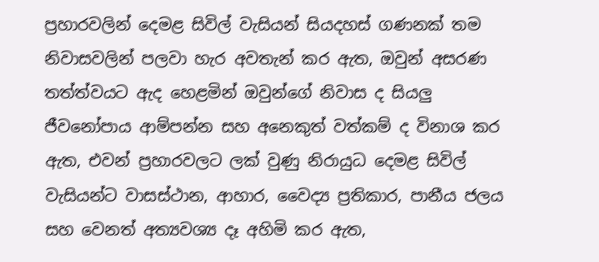ප්‍රහාරවලින් දෙමළ සිවිල් වැසියන් සියදහස් ගණනක් තම නිවාසවලින් පලවා හැර අවතැන් කර ඇත, ඔවුන් අසරණ තත්ත්වයට ඇද හෙළමින් ඔවුන්ගේ නිවාස ද සියලු ජීවනෝපාය ආම්පන්න සහ අනෙකුත් වත්කම් ද විනාශ කර ඇත, එවන් ප්‍රහාරවලට ලක් වුණු නිරායුධ දෙමළ සිවිල් වැසියන්ට වාසස්ථාන, ආහාර, වෛද්‍ය ප්‍රතිකාර, පානීය ජලය සහ වෙනත් අත්‍යවශ්‍ය දෑ අහිමි කර ඇත,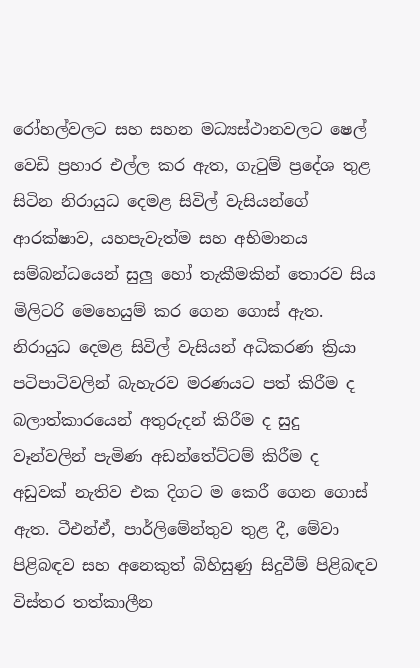රෝහල්වලට සහ සහන මධ්‍යස්ථානවලට ෂෙල් වෙඩි ප්‍රහාර එල්ල කර ඇත, ගැටුම් ප්‍රදේශ තුළ සිටින නිරායුධ දෙමළ සිවිල් වැසියන්ගේ ආරක්ෂාව, යහපැවැත්ම සහ අභිමානය සම්බන්ධයෙන් සුලු හෝ තැකීමකින් තොරව සිය මිලිටරි මෙහෙයුම් කර ගෙන ගොස් ඇත. නිරායුධ දෙමළ සිවිල් වැසියන් අධිකරණ ක්‍රියා පටිපාටිවලින් බැහැරව මරණයට පත් කිරීම ද බලාත්කාරයෙන් අතුරුදන් කිරීම ද සුදු වෑන්වලින් පැමිණ අඩන්තේට්ටම් කිරීම ද අඩුවක් නැතිව එක දිගට ම කෙරී ගෙන ගොස් ඇත. ටීඑන්ඒ, පාර්ලිමේන්තුව තුළ දී, මේවා පිළිබඳව සහ අනෙකුත් බිහිසුණු සිදුවීම් පිළිබඳව විස්තර තත්කාලීන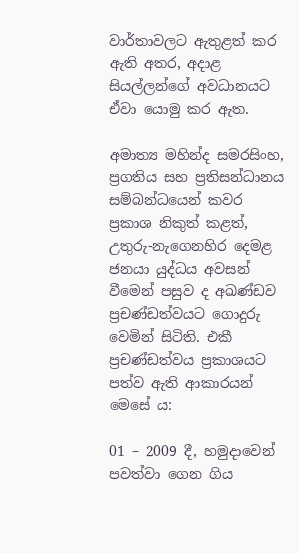වාර්තාවලට ඇතුළත් කර ඇති අතර, අදාළ සියල්ලන්ගේ අවධානයට ඒවා යොමු කර ඇත.

අමාත්‍ය මහින්ද සමරසිංහ, ප්‍රගතිය සහ ප්‍රතිසන්ධානය සම්බන්ධයෙන් කවර ප්‍රකාශ නිකුත් කළත්, උතුරු-නැගෙනහිර දෙමළ ජනයා යුද්ධය අවසන් වීමෙන් පසුව ද අඛණ්ඩව ප්‍රචණ්ඩත්වයට ගොදුරු වෙමින් සිටිති. එකී ප්‍රචණ්ඩත්වය ප්‍රකාශයට පත්ව ඇති ආකාරයන් මෙසේ ය:

01 – 2009 දී, හමුදාවෙන් පවත්වා ගෙන ගිය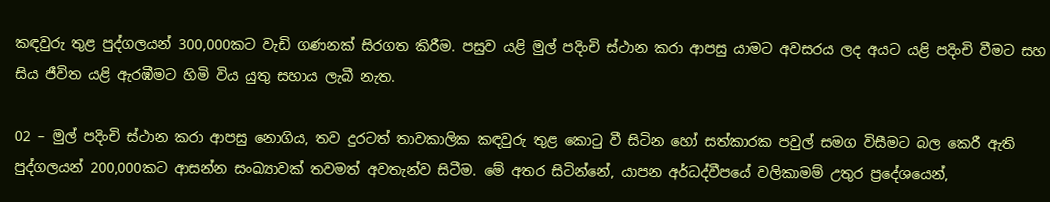කඳවුරු තුළ පුද්ගලයන් 300,000කට වැඩි ගණනක් සිරගත කිරීම. පසුව යළි මුල් පදිංචි ස්ථාන කරා ආපසු යාමට අවසරය ලද අයට යළි පදිංචි වීමට සහ සිය ජීවිත යළි ඇරඹීමට හිමි විය යුතු සහාය ලැබී නැත.

02 – මුල් පදිංචි ස්ථාන කරා ආපසු නොගිය, තව දුරටත් තාවකාලික කඳවුරු තුළ කොටු වී සිටින හෝ සත්කාරක පවුල් සමග විසීමට බල කෙරී ඇති පුද්ගලයන් 200,000කට ආසන්න සංඛ්‍යාවක් තවමත් අවතැන්ව සිටීම. මේ අතර සිටින්නේ, යාපන අර්ධද්වීපයේ වලිකාමම් උතුර ප්‍රදේශයෙන්,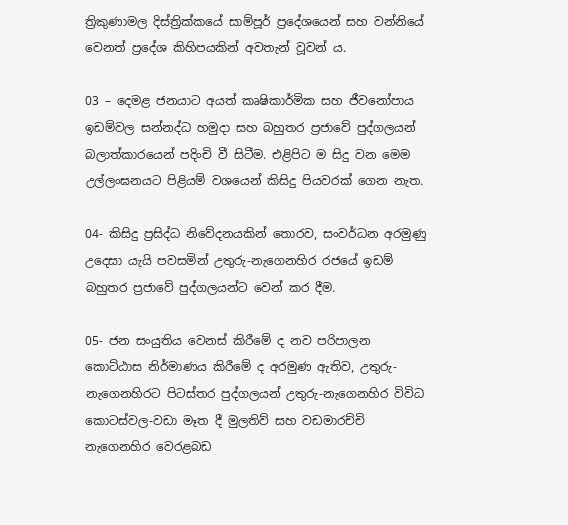ත්‍රිකුණාමල දිස්ත්‍රික්කයේ සාම්පූර් ප්‍රදේශයෙන් සහ වන්නියේ වෙනත් ප්‍රදේශ කිහිපයකින් අවතැන් වූවන් ය.

03 – දෙමළ ජනයාට අයත් කෘෂිකාර්මික සහ ජීවනෝපාය ඉඩම්වල සන්නද්ධ හමුදා සහ බහුතර ප්‍රජාවේ පුද්ගලයන් බලාත්කාරයෙන් පදිංචි වී සිටීම. එළිපිට ම සිදු වන මෙම උල්ලංඝනයට පිළියම් වශයෙන් කිසිදු පියවරක් ගෙන නැත.

04- කිසිදු ප්‍රසිද්ධ නිවේදනයකින් තොරව, සංවර්ධන අරමුණු උදෙසා යැයි පවසමින් උතුරු-නැගෙනහිර රජයේ ඉඩම් බහුතර ප්‍රජාවේ පුද්ගලයන්ට වෙන් කර දීම.

05- ජන සංයුතිය වෙනස් කිරීමේ ද නව පරිපාලන කොට්ඨාස නිර්මාණය කිරීමේ ද අරමුණ ඇතිව, උතුරු-නැගෙනහිරට පිටස්තර පුද්ගලයන් උතුරු-නැගෙනහිර විවිධ කොටස්වල-වඩා මෑත දී මුලතිව් සහ වඩමාරච්චි නැගෙනහිර වෙරළබඩ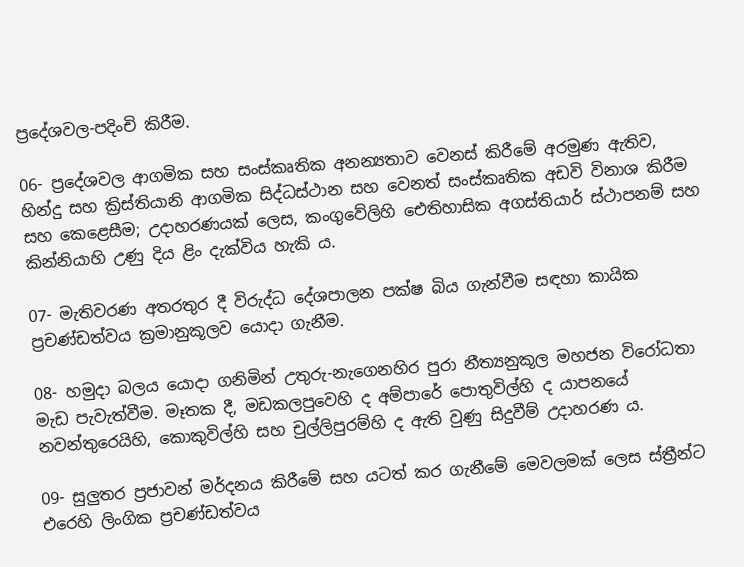ප්‍රදේශවල-පදිංචි කිරීම.

06- ප්‍රදේශවල ආගමික සහ සංස්කෘතික අනන්‍යතාව වෙනස් කිරීමේ අරමුණ ඇතිව, හින්දු සහ ක්‍රිස්තියානි ආගමික සිද්ධස්ථාන සහ වෙනත් සංස්කෘතික අඩවි විනාශ කිරීම සහ කෙළෙසීම; උදාහරණයක් ලෙස, කංගුවේලිහි ඓතිහාසික අගස්තියාර් ස්ථාපනම් සහ කින්නියාහි උණු දිය ළිං දැක්විය හැකි ය.

07- මැතිවරණ අතරතුර දී විරුද්ධ දේශපාලන පක්ෂ බිය ගැන්වීම සඳහා කායික ප්‍රචණ්ඩත්වය ක්‍රමානුකූලව යොදා ගැනීම.

08- හමුදා බලය යොදා ගනිමින් උතුරු-නැගෙනහිර පුරා නීත්‍යනුකූල මහජන විරෝධතා මැඩ පැවැත්වීම. මෑතක දී, මඩකලපුවෙහි ද අම්පාරේ පොතුවිල්හි ද යාපනයේ නවන්තුරෙයිහි, කොකුවිල්හි සහ චුල්ලිපුරම්හි ද ඇති වුණු සිදුවීම් උදාහරණ ය.

09- සුලුතර ප්‍රජාවන් මර්දනය කිරීමේ සහ යටත් කර ගැනීමේ මෙවලමක් ලෙස ස්ත්‍රීන්ට එරෙහි ලිංගික ප්‍රචණ්ඩත්වය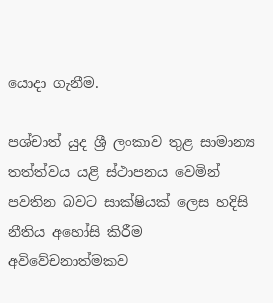යොදා ගැනීම.

පශ්චාත් යුද ශ්‍රී ලංකාව තුළ සාමාන්‍ය තත්ත්වය යළි ස්ථාපනය වෙමින් පවතින බවට සාක්ෂියක් ලෙස හදිසි නීතිය අහෝසි කිරීම අවිවේචනාත්මකව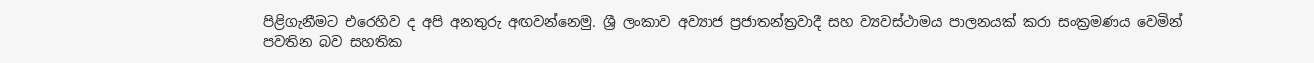පිළිගැනීමට එරෙහිව ද අපි අනතුරු අඟවන්නෙමු. ශ්‍රී ලංකාව අව්‍යාජ ප්‍රජාතන්ත්‍රවාදී සහ ව්‍යවස්ථාමය පාලනයක් කරා සංක්‍රමණය වෙමින් පවතින බව සහතික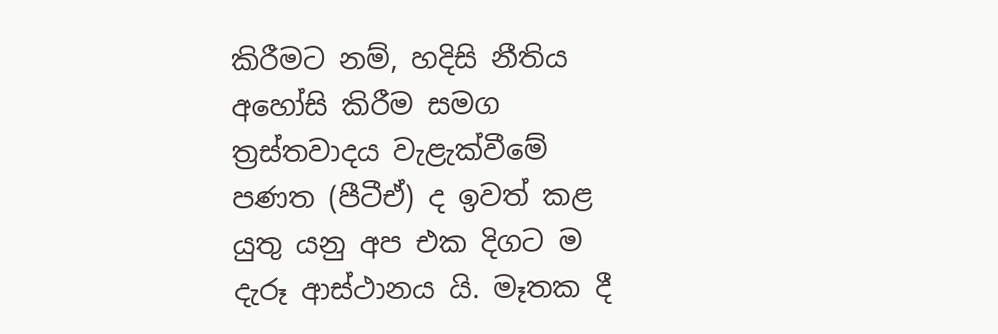කිරීමට නම්, හදිසි නීතිය අහෝසි කිරීම සමග ත්‍රස්තවාදය වැළැක්වීමේ පණත (පීටීඒ) ද ඉවත් කළ යුතු යනු අප එක දිගට ම දැරූ ආස්ථානය යි. මෑතක දී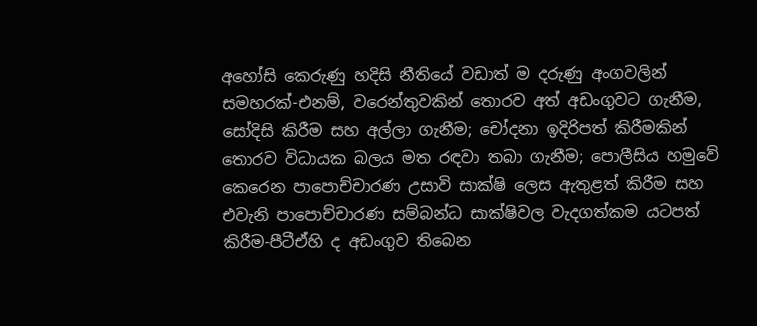අහෝසි කෙරුණු හදිසි නීතියේ වඩාත් ම දරුණු අංගවලින් සමහරක්-එනම්, වරෙන්තුවකින් තොරව අත් අඩංගුවට ගැනීම, සෝදිසි කිරීම සහ අල්ලා ගැනීම; චෝදනා ඉදිරිපත් කිරීමකින් තොරව විධායක බලය මත රඳවා තබා ගැනීම; පොලීසිය හමුවේ කෙරෙන පාපොච්චාරණ උසාවි සාක්ෂි ලෙස ඇතුළත් කිරීම සහ එවැනි පාපොච්චාරණ සම්බන්ධ සාක්ෂිවල වැදගත්කම යටපත් කිරීම-පීටීඒහි ද අඩංගුව තිබෙන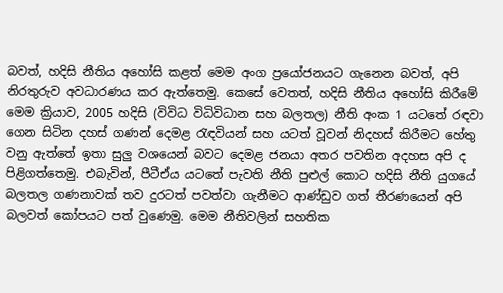බවත්, හදිසි නීතිය අහෝසි කළත් මෙම අංග ප්‍රයෝජනයට ගැනෙන බවත්, අපි නිරතුරුව අවධාරණය කර ඇත්තෙමු. කෙසේ වෙතත්, හදිසි නීතිය අහෝසි කිරීමේ මෙම ක්‍රියාව, 2005 හදිසි (විවිධ විධිවිධාන සහ බලතල) නීති අංක 1 යටතේ රඳවා ගෙන සිටින දහස් ගණන් දෙමළ රැඳවියන් සහ යටත් වූවන් නිදහස් කිරීමට හේතු වනු ඇත්තේ ඉතා සුලු වශයෙන් බවට දෙමළ ජනයා අතර පවතින අදහස අපි ද පිළිගත්තෙමු. එබැවින්, පීටීඒය යටතේ පැවති නීති පුළුල් කොට හදිසි නීති යුගයේ බලතල ගණනාවක් තව දුරටත් පවත්වා ගැනීමට ආණ්ඩුව ගත් තීරණයෙන් අපි බලවත් කෝපයට පත් වුණෙමු. මෙම නීතිවලින් සහතික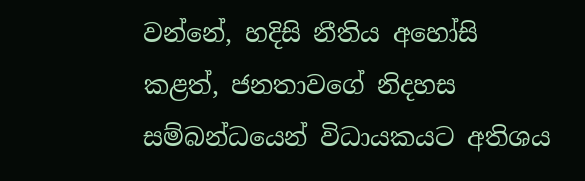වන්නේ, හදිසි නීතිය අහෝසි කළත්, ජනතාවගේ නිදහස සම්බන්ධයෙන් විධායකයට අතිශය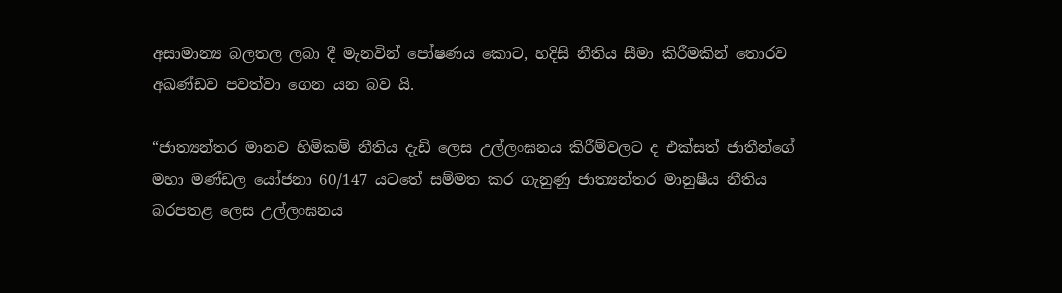අසාමාන්‍ය බලතල ලබා දී මැනවින් පෝෂණය කොට, හදිසි නීතිය සීමා කිරීමකින් තොරව අඛණ්ඩව පවත්වා ගෙන යන බව යි.

“ජාත්‍යන්තර මානව හිමිකම් නීතිය දැඩි ලෙස උල්ලංඝනය කිරීම්වලට ද එක්සත් ජාතීන්ගේ මහා මණ්ඩල යෝජනා 60/147 යටතේ සම්මත කර ගැනුණු ජාත්‍යන්තර මානුෂීය නීතිය බරපතළ ලෙස උල්ලංඝනය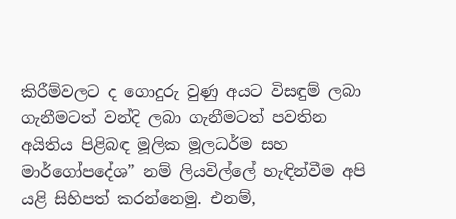කිරීම්වලට ද ගොදුරු වුණු අයට විසඳුම් ලබා ගැනීමටත් වන්දි ලබා ගැනීමටත් පවතින අයිතිය පිළිබඳ මූලික මූලධර්ම සහ මාර්ගෝපදේශ” නම් ලියවිල්ලේ හැඳින්වීම අපි යළි සිහිපත් කරන්නෙමු. එනම්,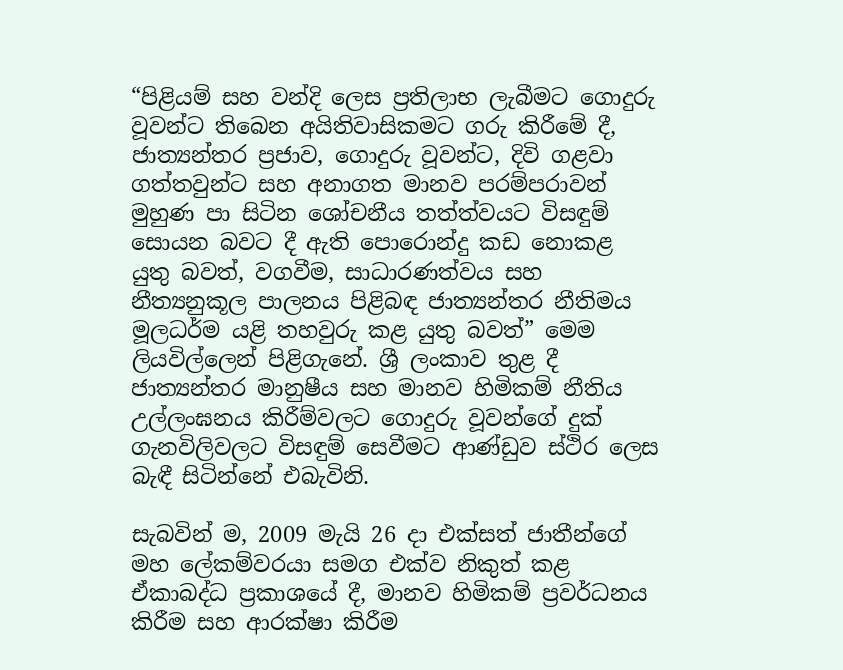“පිළියම් සහ වන්දි ලෙස ප්‍රතිලාභ ලැබීමට ගොදුරු වූවන්ට තිබෙන අයිතිවාසිකමට ගරු කිරීමේ දී, ජාත්‍යන්තර ප්‍රජාව, ගොදුරු වූවන්ට, දිවි ගළවා ගත්තවුන්ට සහ අනාගත මානව පරම්පරාවන් මුහුණ පා සිටින ශෝචනීය තත්ත්වයට විසඳුම් සොයන බවට දී ඇති පොරොන්දු කඩ නොකළ යුතු බවත්, වගවීම, සාධාරණත්වය සහ නීත්‍යනුකූල පාලනය පිළිබඳ ජාත්‍යන්තර නීතිමය මූලධර්ම යළි තහවුරු කළ යුතු බවත්” මෙම ලියවිල්ලෙන් පිළිගැනේ. ශ්‍රී ලංකාව තුළ දී ජාත්‍යන්තර මානුෂීය සහ මානව හිමිකම් නීතිය උල්ලංඝනය කිරීම්වලට ගොදුරු වූවන්ගේ දුක් ගැනවිලිවලට විසඳුම් සෙවීමට ආණ්ඩුව ස්ථිර ලෙස බැඳී සිටින්නේ එබැවිනි.

සැබවින් ම, 2009 මැයි 26 දා එක්සත් ජාතීන්ගේ මහ ලේකම්වරයා සමග එක්ව නිකුත් කළ ඒකාබද්ධ ප්‍රකාශයේ දී, මානව හිමිකම් ප්‍රවර්ධනය කිරීම සහ ආරක්ෂා කිරීම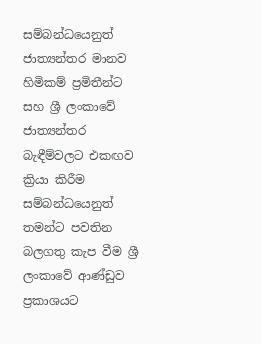සම්බන්ධයෙනුත් ජාත්‍යන්තර මානව හිමිකම් ප්‍රමිතීන්ට සහ ශ්‍රී ලංකාවේ ජාත්‍යන්තර බැඳීම්වලට එකඟව ක්‍රියා කිරීම සම්බන්ධයෙනුත් තමන්ට පවතින බලගතු කැප වීම ශ්‍රී ලංකාවේ ආණ්ඩුව ප්‍රකාශයට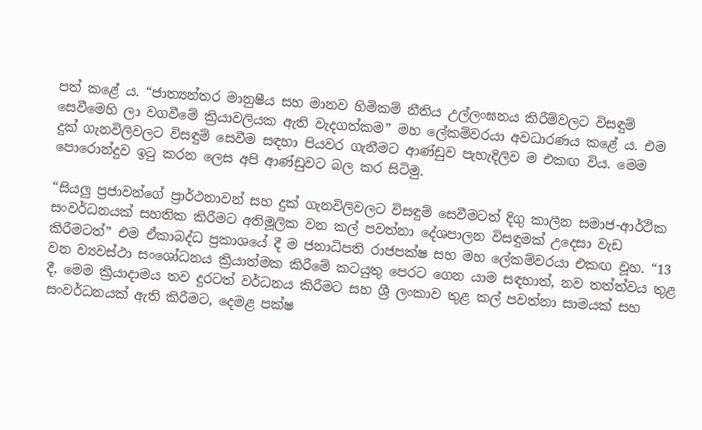පත් කළේ ය. “ජාත්‍යන්තර මානුෂීය සහ මානව හිමිකම් නීතිය උල්ලංඝනය කිරීම්වලට විසඳුම් සෙවීමෙහි ලා වගවීමේ ක්‍රියාවලියක ඇති වැදගත්කම” මහ ලේකම්වරයා අවධාරණය කළේ ය. එම දුක් ගැනවිලිවලට විසඳුම් සෙවීම සඳහා පියවර ගැනීමට ආණ්ඩුව පැහැදිලිව ම එකඟ විය. මෙම පොරොන්දුව ඉටු කරන ලෙස අපි ආණ්ඩුවට බල කර සිටිමු.

“සියලු ප්‍රජාවන්ගේ ප්‍රාර්ථනාවන් සහ දුක් ගැනවිලිවලට විසඳුම් සෙවීමටත් දිගු කාලීන සමාජ-ආර්ථික සංවර්ධනයක් සහතික කිරීමට අතිමූලික වන කල් පවත්නා දේශපාලන විසඳුමක් උදෙසා වැඩ කිරීමටත්” එම ඒකාබද්ධ ප්‍රකාශයේ දී ම ජනාධිපති රාජපක්ෂ සහ මහ ලේකම්වරයා එකඟ වූහ. “13 වන ව්‍යවස්ථා සංශෝධනය ක්‍රියාත්මක කිරීමේ කටයුතු පෙරට ගෙන යාම සඳහාත්, නව තත්ත්වය තුළ දී, මෙම ක්‍රියාදාමය තව දුරටත් වර්ධනය කිරීමට සහ ශ්‍රී ලංකාව තුළ කල් පවත්නා සාමයක් සහ සංවර්ධනයක් ඇති කිරීමට, දෙමළ පක්ෂ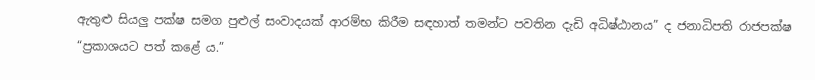ඇතුළු සියලු පක්ෂ සමග පුළුල් සංවාදයක් ආරම්භ කිරීම සඳහාත් තමන්ට පවතින දැඩි අධිෂ්ඨානය” ද ජනාධිපති රාජපක්ෂ “ප්‍රකාශයට පත් කළේ ය.”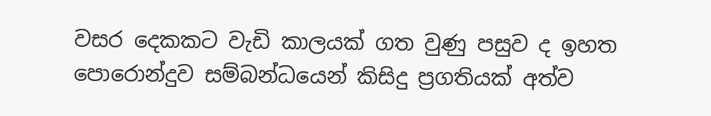වසර දෙකකට වැඩි කාලයක් ගත වුණු පසුව ද ඉහත පොරොන්දුව සම්බන්ධයෙන් කිසිදු ප්‍රගතියක් අත්ව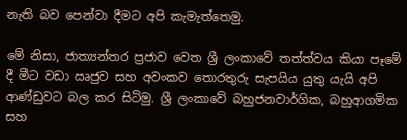නැති බව පෙන්වා දීමට අපි කැමැත්තෙමු.

මේ නිසා, ජාත්‍යන්තර ප්‍රජාව වෙත ශ්‍රී ලංකාවේ තත්ත්වය කියා පෑමේ දී මීට වඩා ඍජුව සහ අවංකව තොරතුරු සැපයිය යුතු යැයි අපි ආණ්ඩුවට බල කර සිටිමු. ශ්‍රී ලංකාවේ බහුජනවාර්ගික, බහුආගමික සහ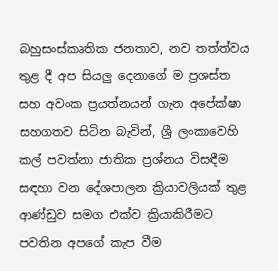බහුසංස්කෘතික ජනතාව, නව තත්ත්වය තුළ දී අප සියලු දෙනාගේ ම ප්‍රශස්ත සහ අවංක ප්‍රයත්නයන් ගැන අපේක්ෂා සහගතව සිටින බැවින්, ශ්‍රී ලංකාවෙහි කල් පවත්නා ජාතික ප්‍රශ්නය විසඳීම සඳහා වන දේශපාලන ක්‍රියාවලියක් තුළ ආණ්ඩුව සමග එක්ව ක්‍රියාකිරීමට පවතින අපගේ කැප වීම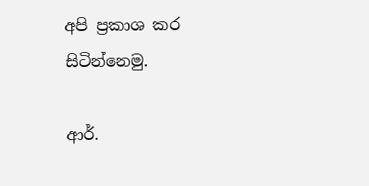අපි ප්‍රකාශ කර සිටින්නෙමු.

ආර්.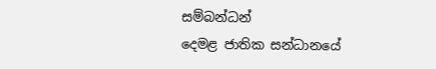සම්බන්ධන්
දෙමළ ජාතික සන්ධානයේ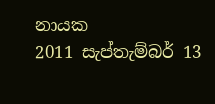නායක
2011 සැප්තැම්බර් 13